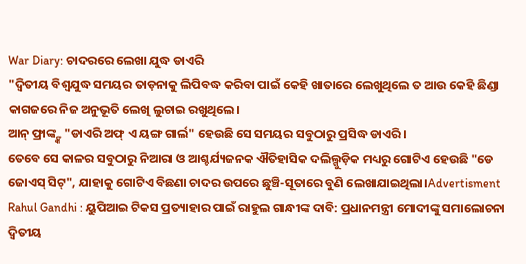War Diary: ଚାଦରରେ ଲେଖା ଯୁଦ୍ଧ ଡାଏରି
"ଦ୍ବିତୀୟ ବିଶ୍ବଯୁଦ୍ଧ ସମୟର ତାଡ଼ନାକୁ ଲିପିବଦ୍ଧ କରିବା ପାଇଁ କେହି ଖାତାରେ ଲେଖୁଥିଲେ ତ ଆଉ କେହି ଛିଣ୍ଡା କାଗଜରେ ନିଜ ଅନୁଭୂତି ଲେଖି ଲୁଚାଇ ରଖୁଥିଲେ।
ଆନ୍ ଫ୍ରାଙ୍କ୍ଙ୍କ "ଡାଏରି ଅଫ୍ ଏ ୟଙ୍ଗ ଗାର୍ଲ" ହେଉଛି ସେ ସମୟର ସବୁଠାରୁ ପ୍ରସିଦ୍ଧ ଡାଏରି।
ତେବେ ସେ କାଳର ସବୁଠାରୁ ନିଆରା ଓ ଆଶ୍ଚର୍ଯ୍ୟଜନକ ଐତିହାସିକ ଦଲିଲ୍ଗୁଡ଼ିକ ମଧ୍ୟରୁ ଗୋଟିଏ ହେଉଛି "ଡେ ଜୋଏସ୍ ସିଟ୍", ଯାହାକୁ ଗୋଟିଏ ବିଛଣା ଚାଦର ଉପରେ ଛୁଞ୍ଚି-ସୂତାରେ ବୁଣି ଲେଖାଯାଇଥିଲା।Advertisment Rahul Gandhi : ୟୁପିଆଇ ଟିକସ ପ୍ରତ୍ୟାହାର ପାଇଁ ରାହୁଲ ଗାନ୍ଧୀଙ୍କ ଦାବି: ପ୍ରଧାନମନ୍ତ୍ରୀ ମୋଦୀଙ୍କୁ ସମାଲୋଚନା ଦ୍ୱିତୀୟ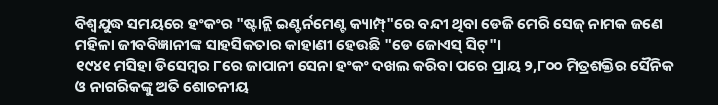ବିଶ୍ୱଯୁଦ୍ଧ ସମୟରେ ହଂକଂର "ଷ୍ଟାନ୍ଲି ଇଣ୍ଟର୍ନମେଣ୍ଟ କ୍ୟାମ୍ପ୍"ରେ ବନ୍ଦୀ ଥିବା ଡେଜି ମେରି ସେଜ୍ ନାମକ ଜଣେ ମହିଳା ଜୀବବିଜ୍ଞାନୀଙ୍କ ସାହସିକତାର କାହାଣୀ ହେଉଛି "ଡେ ଜୋଏସ୍ ସିଟ୍"।
୧୯୪୧ ମସିହା ଡିସେମ୍ବର ୮ରେ ଜାପାନୀ ସେନା ହଂକଂ ଦଖଲ କରିବା ପରେ ପ୍ରାୟ ୨,୮୦୦ ମିତ୍ରଶକ୍ତିର ସୈନିକ ଓ ନାଗରିକଙ୍କୁ ଅତି ଶୋଚନୀୟ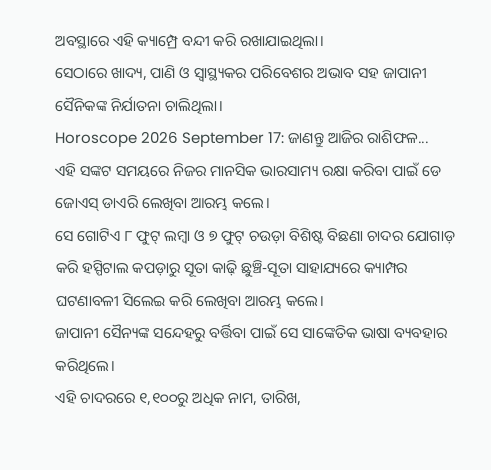ଅବସ୍ଥାରେ ଏହି କ୍ୟାମ୍ପ୍ରେ ବନ୍ଦୀ କରି ରଖାଯାଇଥିଲା।
ସେଠାରେ ଖାଦ୍ୟ, ପାଣି ଓ ସ୍ୱାସ୍ଥ୍ୟକର ପରିବେଶର ଅଭାବ ସହ ଜାପାନୀ ସୈନିକଙ୍କ ନିର୍ଯାତନା ଚାଲିଥିଲା।
Horoscope 2026 September 17: ଜାଣନ୍ତୁ ଆଜିର ରାଶିଫଳ...
ଏହି ସଙ୍କଟ ସମୟରେ ନିଜର ମାନସିକ ଭାରସାମ୍ୟ ରକ୍ଷା କରିବା ପାଇଁ ଡେ ଜୋଏସ୍ ଡାଏରି ଲେଖିବା ଆରମ୍ଭ କଲେ।
ସେ ଗୋଟିଏ ୮ ଫୁଟ୍ ଲମ୍ବା ଓ ୭ ଫୁଟ୍ ଚଉଡ଼ା ବିଶିଷ୍ଟ ବିଛଣା ଚାଦର ଯୋଗାଡ଼ କରି ହସ୍ପିଟାଲ କପଡ଼ାରୁ ସୂତା କାଢ଼ି ଛୁଞ୍ଚି-ସୂତା ସାହାଯ୍ୟରେ କ୍ୟାମ୍ପର ଘଟଣାବଳୀ ସିଲେଇ କରି ଲେଖିବା ଆରମ୍ଭ କଲେ।
ଜାପାନୀ ସୈନ୍ୟଙ୍କ ସନ୍ଦେହରୁ ବର୍ତ୍ତିବା ପାଇଁ ସେ ସାଙ୍କେତିକ ଭାଷା ବ୍ୟବହାର କରିଥିଲେ।
ଏହି ଚାଦରରେ ୧,୧୦୦ରୁ ଅଧିକ ନାମ, ତାରିଖ,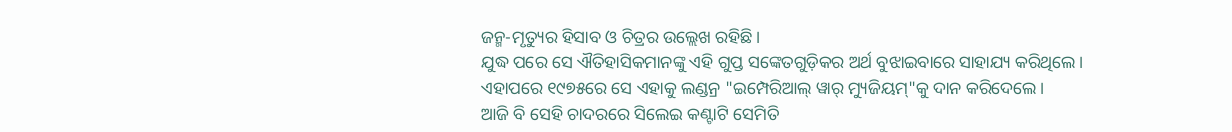ଜନ୍ମ-ମୃତ୍ୟୁର ହିସାବ ଓ ଚିତ୍ରର ଉଲ୍ଲେଖ ରହିଛି।
ଯୁଦ୍ଧ ପରେ ସେ ଐତିହାସିକମାନଙ୍କୁ ଏହି ଗୁପ୍ତ ସଙ୍କେତଗୁଡ଼ିକର ଅର୍ଥ ବୁଝାଇବାରେ ସାହାଯ୍ୟ କରିଥିଲେ।
ଏହାପରେ ୧୯୭୫ରେ ସେ ଏହାକୁ ଲଣ୍ଡନ୍ର "ଇମ୍ପେରିଆଲ୍ ୱାର୍ ମ୍ୟୁଜିୟମ୍"କୁ ଦାନ କରିଦେଲେ।
ଆଜି ବି ସେହି ଚାଦରରେ ସିଲେଇ କଣ୍ଟାଟି ସେମିତି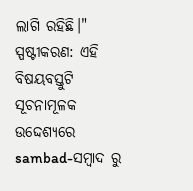ଲାଗି ରହିଛି।"
ସ୍ପଷ୍ଟୀକରଣ: ଏହି ବିଷୟବସ୍ତୁଟି ସୂଚନାମୂଳକ ଉଦ୍ଦେଶ୍ୟରେ sambad-ସମ୍ବାଦ ରୁ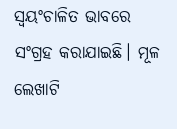ସ୍ୱୟଂଚାଳିତ ଭାବରେ ସଂଗ୍ରହ କରାଯାଇଛି। ମୂଳ ଲେଖାଟି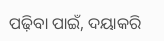ପଢ଼ିବା ପାଇଁ, ଦୟାକରି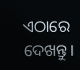ଏଠାରେ ଦେଖନ୍ତୁ।